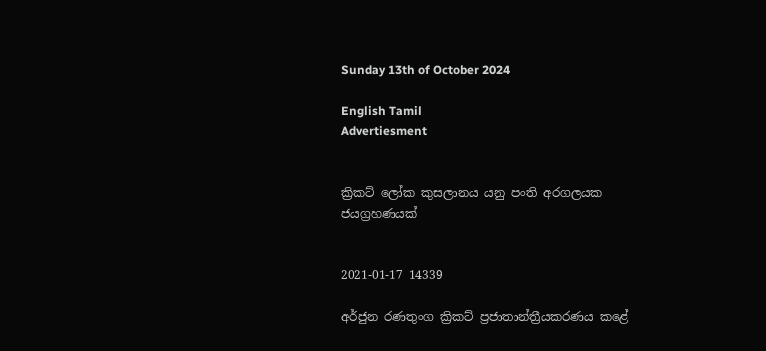Sunday 13th of October 2024

English Tamil
Advertiesment


ක්‍රිකට් ලෝක කුසලානය යනු පංති අරගලයක ජයග්‍රහණයක්


2021-01-17 14339

අර්ජුන රණතුංග ක්‍රිකට් ප්‍රජාතාන්ත්‍රීයකරණය කළේ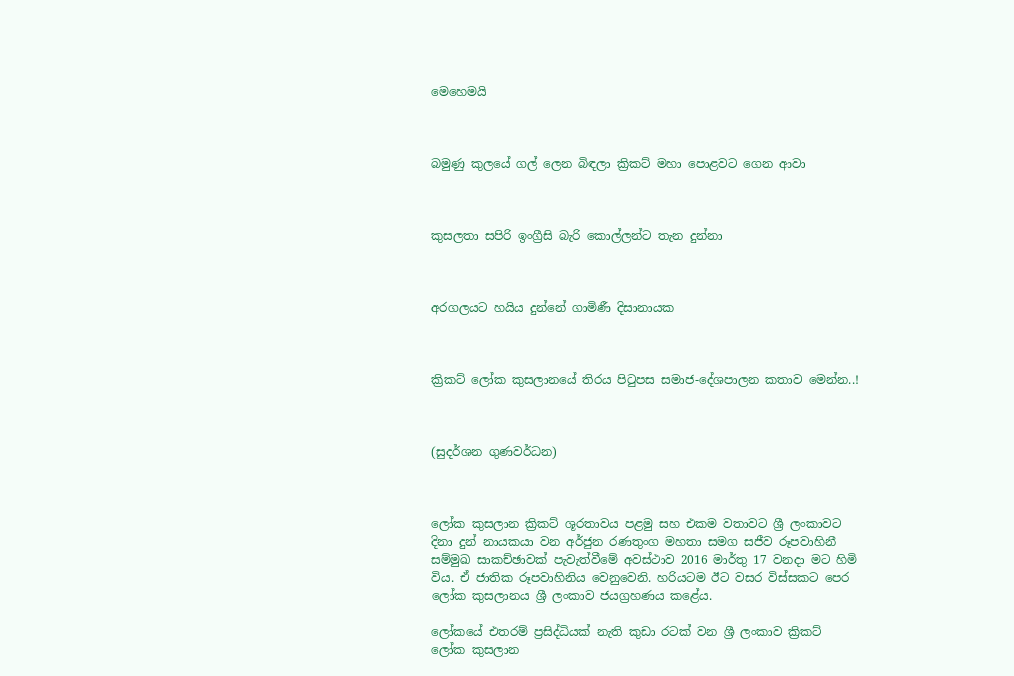මෙහෙමයි



බමුණු කුලයේ ගල් ලෙන බිඳලා ක්‍රිකට් මහා පොළවට ගෙන ආවා



කුසලතා සපිරි ඉංග්‍රීසි බැරි කොල්ලන්ට තැන දුන්නා



අරගලයට හයිය දුන්නේ ගාමිණී දිසානායක



ක්‍රිකට් ලෝක කුසලානයේ තිරය පිටුපස සමාජ-දේශපාලන කතාව මෙන්න..!



(සුදර්ශන ගුණවර්ධන)



ලෝක කුසලාන ක්‍රිකට් ශූරතාවය පළමු සහ එකම වතාවට ශ්‍රී ලංකාවට දිනා දුන් නායකයා වන අර්ජුන රණතුංග මහතා සමග සජීව රූපවාහිනී සම්මුඛ සාකච්ඡාවක් පැවැත්වීමේ අවස්ථාව 2016 මාර්තු 17 වනදා මට හිමි විය. ඒ ජාතික රූපවාහිනිය වෙනුවෙනි. හරියටම ඊට වසර විස්සකට පෙර ලෝක කුසලානය ශ්‍රී ලංකාව ජයග්‍රහණය කළේය.

ලෝකයේ එතරම් ප්‍රසිද්ධියක් නැති කුඩා රටක් වන ශ්‍රී ලංකාව ක්‍රිකට් ලෝක කුසලාන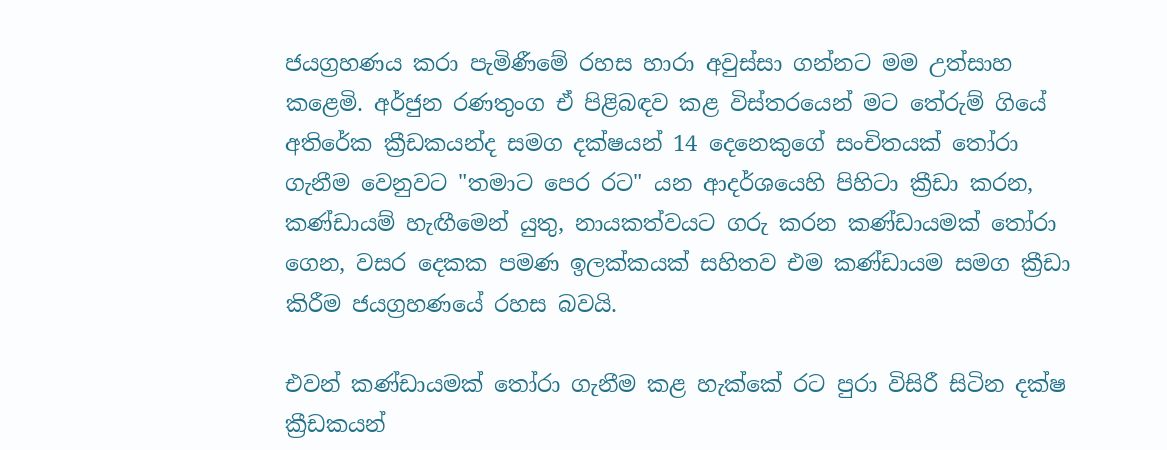ජයග්‍රහණය කරා පැමිණීමේ රහස හාරා අවුස්සා ගන්නට මම උත්සාහ කළෙමි. අර්ජුන රණතුංග ඒ පිළිබඳව කළ විස්තරයෙන් මට තේරුම් ගියේ අතිරේක ක්‍රීඩකයන්ද සමග දක්ෂයන් 14 දෙනෙකුගේ සංචිතයක් තෝරා ගැනීම වෙනුවට "තමාට පෙර රට" යන ආදර්ශයෙහි පිහිටා ක්‍රීඩා කරන, කණ්ඩායම් හැඟීමෙන් යුතු, නායකත්වයට ගරු කරන කණ්ඩායමක් තෝරා ගෙන, වසර දෙකක පමණ ඉලක්කයක් සහිතව එම කණ්ඩායම සමග ක්‍රීඩා කිරීම ජයග්‍රහණයේ රහස බවයි.

එවන් කණ්ඩායමක් තෝරා ගැනීම කළ හැක්කේ රට පුරා විසිරී සිටින දක්ෂ ක්‍රීඩකයන්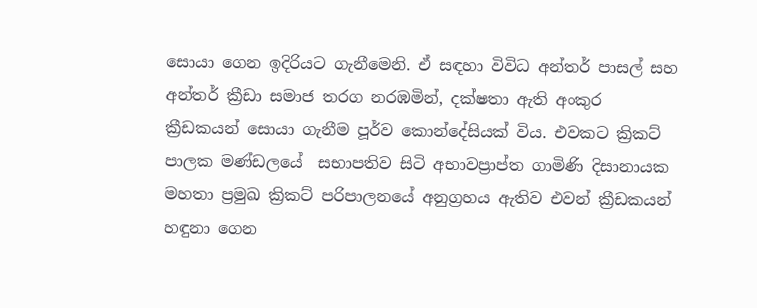සොයා ගෙන ඉදිරියට ගැනීමෙනි. ඒ සඳහා විවිධ අන්තර් පාසල් සහ අන්තර් ක්‍රීඩා සමාජ තරග නරඹමින්, දක්ෂතා ඇති අංකුර ක්‍රීඩකයන් සොයා ගැනීම පූර්ව කොන්දේසියක් විය. එවකට ක්‍රිකට් පාලක මණ්ඩලයේ  සභාපතිව සිටි අභාවප්‍රාප්ත ගාමිණි දිසානායක මහතා ප්‍රමුඛ ක්‍රිකට් පරිපාලනයේ අනුග්‍රහය ඇතිව එවන් ක්‍රීඩකයන් හඳුනා ගෙන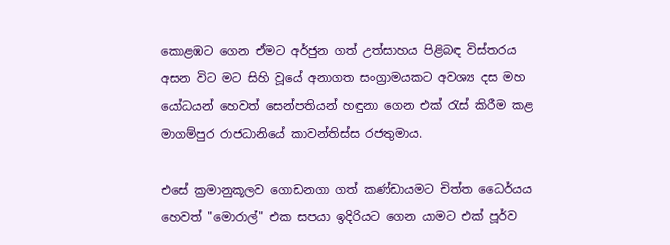කොළඹට ගෙන ඒමට අර්ජුන ගත් උත්සාහය පිළිබඳ විස්තරය අසන විට මට සිහි වූයේ අනාගත සංග්‍රාමයකට අවශ්‍ය දස මහ යෝධයන් හෙවත් සෙන්පතියන් හඳුනා ගෙන එක් රැස් කිරීම කළ මාගම්පුර රාජධානියේ කාවන්තිස්ස රජතුමාය.

එසේ ක්‍රමානුකූලව ගොඩනගා ගත් කණ්ඩායමට චිත්ත ධෛර්යය හෙවත් "මොරාල්" එක සපයා ඉදිරියට ගෙන යාමට එක් පූර්ව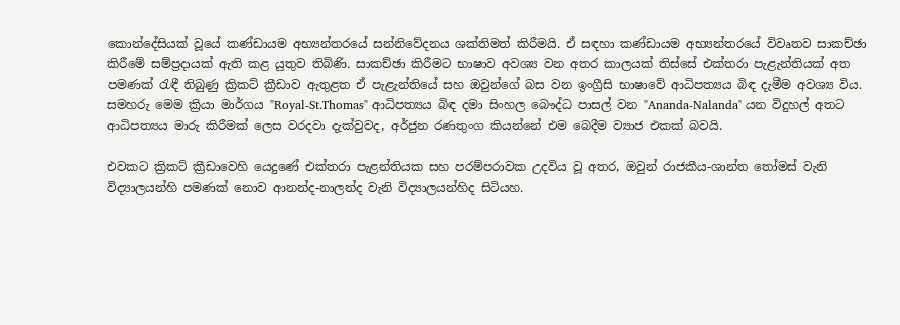කොන්දේසියක් වූයේ කණ්ඩායම අභ්‍යන්තරයේ සන්නිවේදනය ශක්තිමත් කිරීමයි. ඒ සඳහා කණ්ඩායම අභ්‍යන්තරයේ විවෘතව සාකච්ඡා කිරීමේ සම්ප්‍රදායක් ඇති කළ යුතුව තිබිණි. සාකච්ඡා කිරීමට භාෂාව අවශ්‍ය වන අතර කාලයක් තිස්සේ එක්තරා පැළැන්තියක් අත පමණක් රැඳී තිබුණු ක්‍රිකට් ක්‍රීඩාව ඇතුළත ඒ පැළැන්තියේ සහ ඔවුන්ගේ බස වන ඉංග්‍රීසි භාෂාවේ ආධිපත්‍යය බිඳ දැමීම අවශ්‍ය විය. සමහරු මෙම ක්‍රියා මාර්ගය "Royal-St.Thomas" ආධිපත්‍යය බිඳ දමා සිංහල බෞද්ධ පාසල් වන "Ananda-Nalanda" යන විදුහල් අතට ආධිපත්‍යය මාරු කිරීමක් ලෙස වරදවා දැක්වුවද, අර්ජුන රණතුංග කියන්නේ එම බෙදීම ව්‍යාජ එකක් බවයි.

එවකට ක්‍රිකට් ක්‍රීඩාවෙහි යෙදුණේ එක්තරා පැළන්තියක සහ පරම්පරාවක උදවිය වූ අතර, ඔවුන් රාජකීය-ශාන්ත තෝමස් වැනි විද්‍යාලයන්හි පමණක් නොව ආනන්ද-නාලන්ද වැනි විද්‍යාලයන්හිද සිටියහ.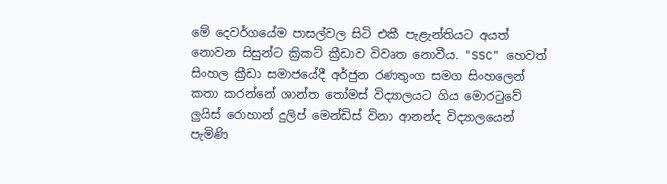මේ දෙවර්ගයේම පාසල්වල සිටි එකී පැළැන්තියට අයත් නොවන සිසුන්ට ක්‍රිකට් ක්‍රීඩාව විවෘත නොවීය. "SSC" හෙවත් සිංහල ක්‍රීඩා සමාජයේදී අර්ජුන රණතුංග සමග සිංහලෙන් කතා කරන්නේ ශාන්ත තෝමස් විද්‍යාලයට ගිය මොරටුවේ ලුයිස් රොහාන් දුලිප් මෙන්ඩිස් විනා ආනන්ද විද්‍යාලයෙන් පැමිණි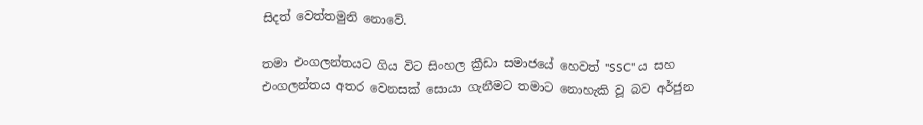සිදත් වෙත්තමුනි නොවේ.

තමා එංගලන්තයට ගිය විට සිංහල ක්‍රීඩා සමාජයේ හෙවත් "SSC" ය සහ එංගලන්තය අතර වෙනසක් සොයා ගැනීමට තමාට නොහැකි වූ බව අර්ජුන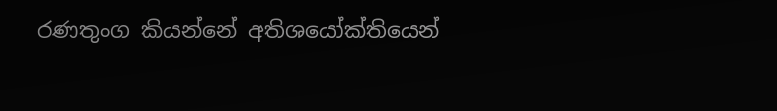රණතුංග කියන්නේ අතිශයෝක්තියෙන්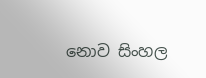නොව සිංහල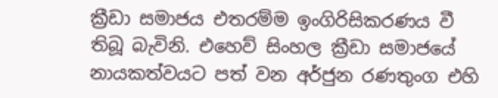ක්‍රීඩා සමාජය එතරම්ම ඉංගිරිසිකරණය වී තිබූ බැවිනි. එහෙව් සිංහල ක්‍රීඩා සමාජයේ නායකත්වයට පත් වන අර්ජුන රණතුංග එහි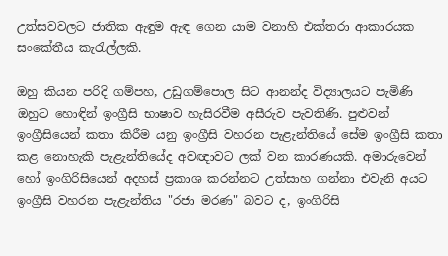උත්සවවලට ජාතික ඇඳුම ඇඳ ගෙන යාම වනාහි එක්තරා ආකාරයක සංකේතීය කැරැල්ලකි.

ඔහු කියන පරිදි ගම්පහ, උඩුගම්පොල සිට ආනන්ද විද්‍යාලයට පැමිණි ඔහුට හොඳින් ඉංග්‍රීසි භාෂාව හැසිරවීම අසීරුව පැවතිණි. පුළුවන් ඉංග්‍රීසියෙන් කතා කිරීම යනු ඉංග්‍රීසි වහරන පැළැන්තියේ සේම ඉංග්‍රීසි කතා කළ නොහැකි පැළැන්තියේද අවඥාවට ලක් වන කාරණයකි. අමාරුවෙන් හෝ ඉංගිරිසියෙන් අදහස් ප්‍රකාශ කරන්නට උත්සාහ ගන්නා එවැනි අයට ඉංග්‍රීසි වහරන පැළැන්තිය "රජා මරණ" බවට ද, ඉංගිරිසි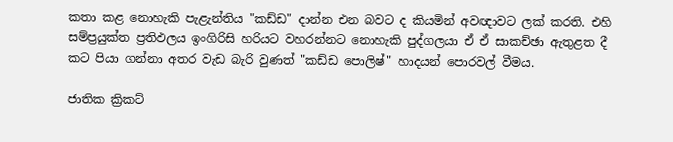කතා කළ නොහැකි පැළැන්තිය "කඩ්ඩ" දාන්න එන බවට ද කියමින් අවඥාවට ලක් කරති. එහි සම්ප්‍රයුක්ත ප්‍රතිඵලය ඉංගිරිසි හරියට වහරන්නට නොහැකි පුද්ගලයා ඒ ඒ සාකච්ඡා ඇතුළත දී කට පියා ගන්නා අතර වැඩ බැරි වුණත් "කඩ්ඩ පොලිෂ්" හාදයන් පොරවල් වීමය.

ජාතික ක්‍රිකට්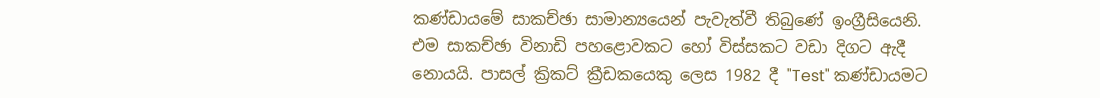කණ්ඩායමේ සාකච්ඡා සාමාන්‍යයෙන් පැවැත්වී තිබුණේ ඉංග්‍රීසියෙනි. එම සාකච්ඡා විනාඩි පහළොවකට හෝ විස්සකට වඩා දිගට ඇදී නොයයි. පාසල් ක්‍රිකට් ක්‍රීඩකයෙකු ලෙස 1982 දී "Test" කණ්ඩායමට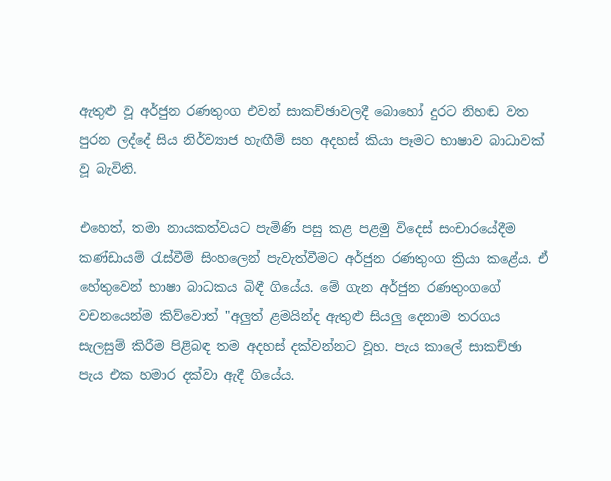ඇතුළු වූ අර්ජුන රණතුංග එවන් සාකච්ඡාවලදී බොහෝ දුරට නිහඬ වත පුරන ලද්දේ සිය නිර්ව්‍යාජ හැඟීම් සහ අදහස් කියා පෑමට භාෂාව බාධාවක් වූ බැවිනි.

එහෙත්, තමා නායකත්වයට පැමිණි පසු කළ පළමු විදෙස් සංචාරයේදීම කණ්ඩායම් රැස්වීම් සිංහලෙන් පැවැත්වීමට අර්ජුන රණතුංග ක්‍රියා කළේය. ඒ හේතුවෙන් භාෂා බාධකය බිඳී ගියේය. මේ ගැන අර්ජුන රණතුංගගේ වචනයෙන්ම කිව්වොත් "අලුත් ළමයින්ද ඇතුළු සියලු දෙනාම තරගය සැලසුම් කිරීම පිළිබඳ තම අදහස් දක්වන්නට වූහ. පැය කාලේ සාකච්ඡා පැය එක හමාර දක්වා ඇදී ගියේය.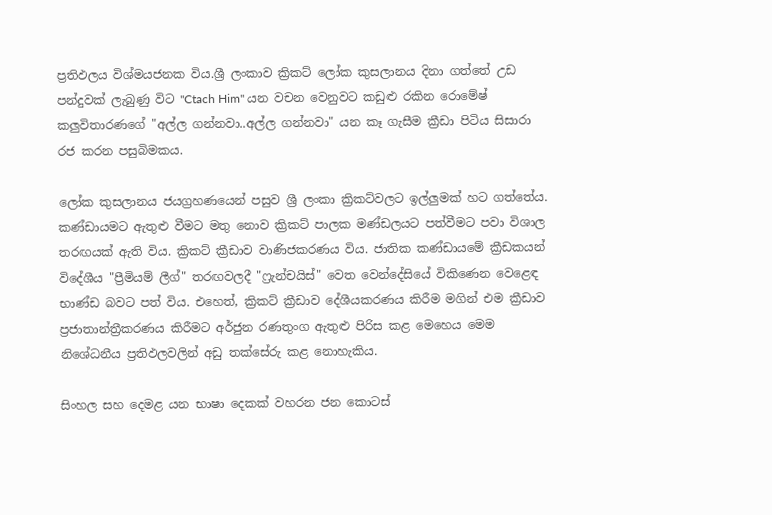ප්‍රතිඵලය විශ්මයජනක විය.ශ්‍රී ලංකාව ක්‍රිකට් ලෝක කුසලානය දිනා ගත්තේ උඩ පන්දුවක් ලැබුණු විට "Ctach Him" යන වචන වෙනුවට කඩුළු රකින රොමේෂ් කලුවිතාරණගේ "අල්ල ගන්නවා..අල්ල ගන්නවා" යන කෑ ගැසීම ක්‍රීඩා පිටිය සිසාරා රජ කරන පසුබිමකය.

ලෝක කුසලානය ජයග්‍රහණයෙන් පසුව ශ්‍රී ලංකා ක්‍රිකට්වලට ඉල්ලුමක් හට ගත්තේය. කණ්ඩායමට ඇතුළු වීමට මතු නොව ක්‍රිකට් පාලක මණ්ඩලයට පත්වීමට පවා විශාල තරඟයක් ඇති විය. ක්‍රිකට් ක්‍රීඩාව වාණිජකරණය විය. ජාතික කණ්ඩායමේ ක්‍රීඩකයන් විදේශීය "ප්‍රීමියම් ලීග්" තරඟවලදී "ෆ්‍රැන්චයිස්" වෙත වෙන්දේසියේ විකිණෙන වෙළෙඳ භාණ්ඩ බවට පත් විය. එහෙත්, ක්‍රිකට් ක්‍රීඩාව දේශීයකරණය කිරීම මගින් එම ක්‍රීඩාව ප්‍රජාතාන්ත්‍රීකරණය කිරීමට අර්ජුන රණතුංග ඇතුළු පිරිස කළ මෙහෙය මෙම නිශේධනීය ප්‍රතිඵලවලින් අඩු තක්සේරු කළ නොහැකිය.

සිංහල සහ දෙමළ යන භාෂා දෙකක් වහරන ජන කොටස්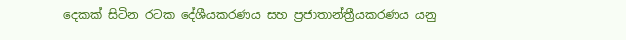දෙකක් සිටින රටක දේශීයකරණය සහ ප්‍රජාතාන්ත්‍රීයකරණය යනු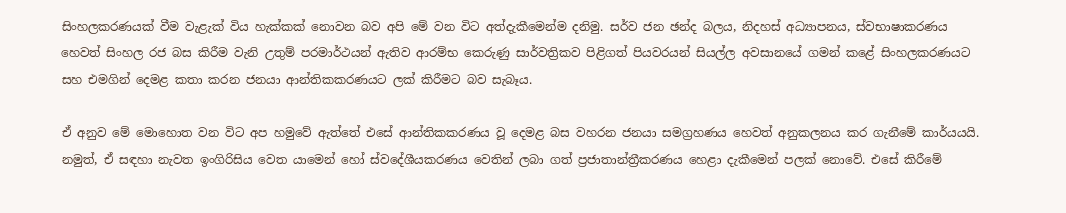සිංහලකරණයක් වීම වැළැක් විය හැක්කක් නොවන බව අපි මේ වන විට අත්දැකීමෙන්ම දනිමු. සර්ව ජන ඡන්ද බලය, නිදහස් අධ්‍යාපනය, ස්වභාෂාකරණය හෙවත් සිංහල රජ බස කිරීම වැනි උතුම් පරමාර්ථයන් ඇතිව ආරම්භ කෙරුණු සාර්වත්‍රිකව පිළිගත් පියවරයන් සියල්ල අවසානයේ ගමන් කළේ සිංහලකරණයට සහ එමගින් දෙමළ කතා කරන ජනයා ආන්තිකකරණයට ලක් කිරීමට බව සැබෑය.

ඒ අනුව මේ මොහොත වන විට අප හමුවේ ඇත්තේ එසේ ආන්තිකකරණය වූ දෙමළ බස වහරන ජනයා සමග්‍රහණය හෙවත් අනුකලනය කර ගැනීමේ කාර්යයයි. නමුත්, ඒ සඳහා නැවත ඉංගිරිසිය වෙත යාමෙන් හෝ ස්වදේශීයකරණය වෙතින් ලබා ගත් ප්‍රජාතාන්ත්‍රීකරණය හෙළා දැකීමෙන් පලක් නොවේ. එසේ කිරීමේ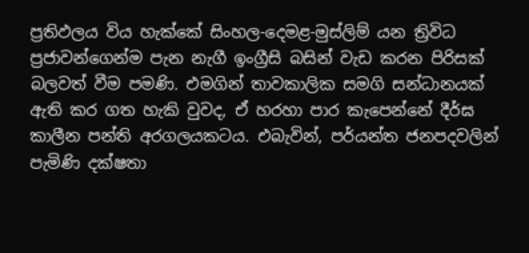ප්‍රතිඵලය විය හැක්කේ සිංහල-දෙමළ-මුස්ලිම් යන ත්‍රිවිධ ප්‍රජාවන්ගෙන්ම පැන නැගී ඉංග්‍රීසි බසින් වැඩ කරන පිරිසක් බලවත් වීම පමණි. එමගින් තාවකාලික සමගි සන්ධානයක් ඇති කර ගත හැකි වුවද, ඒ හරහා පාර කැපෙන්නේ දීර්ඝ කාලීන පන්ති අරගලයකටය. එබැවින්, පර්යන්ත ජනපදවලින් පැමිණි දක්ෂතා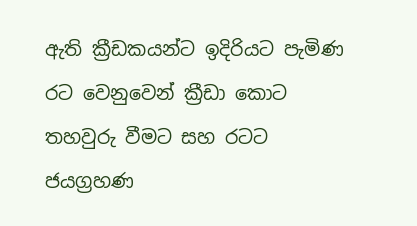ඇති ක්‍රීඩකයන්ට ඉදිරියට පැමිණ රට වෙනුවෙන් ක්‍රීඩා කොට තහවුරු වීමට සහ රටට ජයග්‍රහණ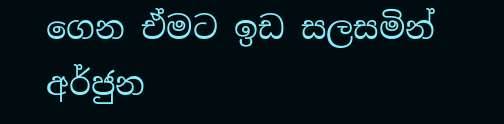ගෙන ඒමට ඉඩ සලසමින් අර්ජුන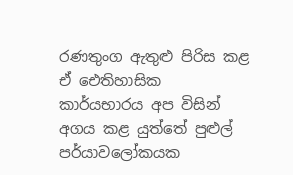රණතුංග ඇතුළු පිරිස කළ ඒ ඓතිහාසික කාර්යභාරය අප විසින් අගය කළ යුත්තේ පුළුල් පර්යාවලෝකයක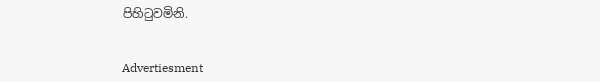පිහිටුවමිනි.


Advertiesment